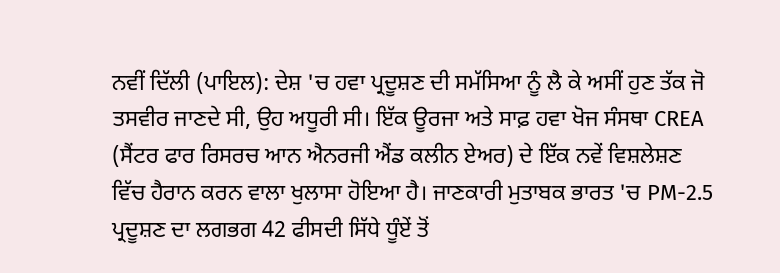ਨਵੀਂ ਦਿੱਲੀ (ਪਾਇਲ): ਦੇਸ਼ 'ਚ ਹਵਾ ਪ੍ਰਦੂਸ਼ਣ ਦੀ ਸਮੱਸਿਆ ਨੂੰ ਲੈ ਕੇ ਅਸੀਂ ਹੁਣ ਤੱਕ ਜੋ ਤਸਵੀਰ ਜਾਣਦੇ ਸੀ, ਉਹ ਅਧੂਰੀ ਸੀ। ਇੱਕ ਊਰਜਾ ਅਤੇ ਸਾਫ਼ ਹਵਾ ਖੋਜ ਸੰਸਥਾ CREA (ਸੈਂਟਰ ਫਾਰ ਰਿਸਰਚ ਆਨ ਐਨਰਜੀ ਐਂਡ ਕਲੀਨ ਏਅਰ) ਦੇ ਇੱਕ ਨਵੇਂ ਵਿਸ਼ਲੇਸ਼ਣ ਵਿੱਚ ਹੈਰਾਨ ਕਰਨ ਵਾਲਾ ਖੁਲਾਸਾ ਹੋਇਆ ਹੈ। ਜਾਣਕਾਰੀ ਮੁਤਾਬਕ ਭਾਰਤ 'ਚ PM-2.5 ਪ੍ਰਦੂਸ਼ਣ ਦਾ ਲਗਭਗ 42 ਫੀਸਦੀ ਸਿੱਧੇ ਧੂੰਏਂ ਤੋਂ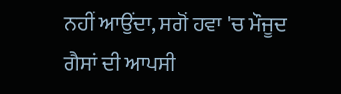ਨਹੀਂ ਆਉਂਦਾ, ਸਗੋਂ ਹਵਾ 'ਚ ਮੌਜੂਦ ਗੈਸਾਂ ਦੀ ਆਪਸੀ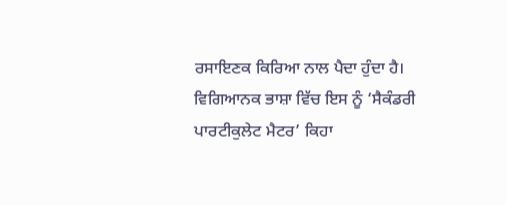ਰਸਾਇਣਕ ਕਿਰਿਆ ਨਾਲ ਪੈਦਾ ਹੁੰਦਾ ਹੈ।
ਵਿਗਿਆਨਕ ਭਾਸ਼ਾ ਵਿੱਚ ਇਸ ਨੂੰ ‘ਸੈਕੰਡਰੀ ਪਾਰਟੀਕੁਲੇਟ ਮੈਟਰ’ ਕਿਹਾ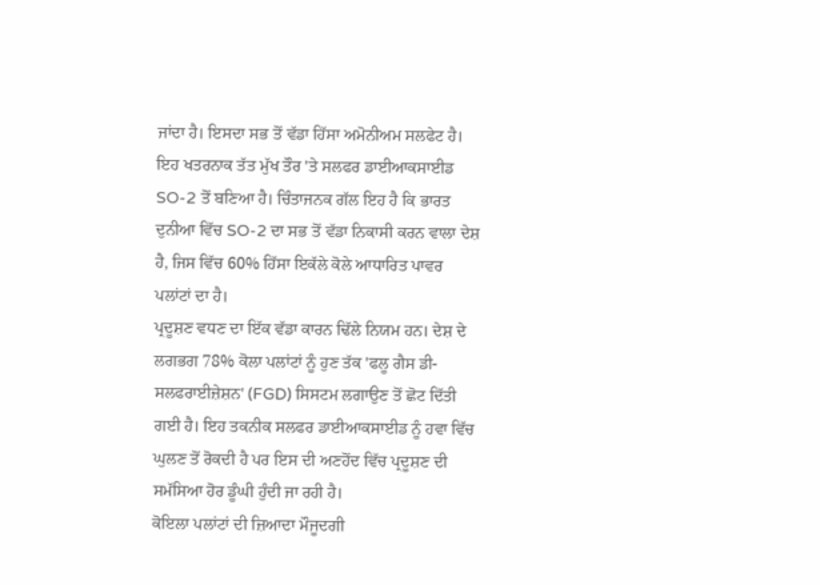ਜਾਂਦਾ ਹੈ। ਇਸਦਾ ਸਭ ਤੋਂ ਵੱਡਾ ਹਿੱਸਾ ਅਮੋਨੀਅਮ ਸਲਫੇਟ ਹੈ। ਇਹ ਖਤਰਨਾਕ ਤੱਤ ਮੁੱਖ ਤੌਰ 'ਤੇ ਸਲਫਰ ਡਾਈਆਕਸਾਈਡ SO-2 ਤੋਂ ਬਣਿਆ ਹੈ। ਚਿੰਤਾਜਨਕ ਗੱਲ ਇਹ ਹੈ ਕਿ ਭਾਰਤ ਦੁਨੀਆ ਵਿੱਚ SO-2 ਦਾ ਸਭ ਤੋਂ ਵੱਡਾ ਨਿਕਾਸੀ ਕਰਨ ਵਾਲਾ ਦੇਸ਼ ਹੈ, ਜਿਸ ਵਿੱਚ 60% ਹਿੱਸਾ ਇਕੱਲੇ ਕੋਲੇ ਆਧਾਰਿਤ ਪਾਵਰ ਪਲਾਂਟਾਂ ਦਾ ਹੈ।
ਪ੍ਰਦੂਸ਼ਣ ਵਧਣ ਦਾ ਇੱਕ ਵੱਡਾ ਕਾਰਨ ਢਿੱਲੇ ਨਿਯਮ ਹਨ। ਦੇਸ਼ ਦੇ ਲਗਭਗ 78% ਕੋਲਾ ਪਲਾਂਟਾਂ ਨੂੰ ਹੁਣ ਤੱਕ 'ਫਲੂ ਗੈਸ ਡੀ-ਸਲਫਰਾਈਜ਼ੇਸ਼ਨ' (FGD) ਸਿਸਟਮ ਲਗਾਉਣ ਤੋਂ ਛੋਟ ਦਿੱਤੀ ਗਈ ਹੈ। ਇਹ ਤਕਨੀਕ ਸਲਫਰ ਡਾਈਆਕਸਾਈਡ ਨੂੰ ਹਵਾ ਵਿੱਚ ਘੁਲਣ ਤੋਂ ਰੋਕਦੀ ਹੈ ਪਰ ਇਸ ਦੀ ਅਣਹੋਂਦ ਵਿੱਚ ਪ੍ਰਦੂਸ਼ਣ ਦੀ ਸਮੱਸਿਆ ਹੋਰ ਡੂੰਘੀ ਹੁੰਦੀ ਜਾ ਰਹੀ ਹੈ।
ਕੋਇਲਾ ਪਲਾਂਟਾਂ ਦੀ ਜ਼ਿਆਦਾ ਮੌਜੂਦਗੀ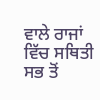ਵਾਲੇ ਰਾਜਾਂ ਵਿੱਚ ਸਥਿਤੀ ਸਭ ਤੋਂ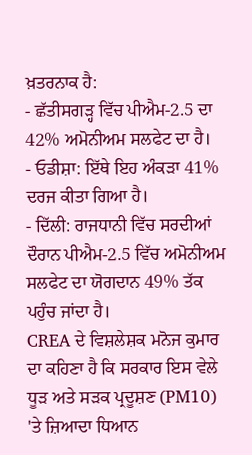ਖ਼ਤਰਨਾਕ ਹੈ:
- ਛੱਤੀਸਗੜ੍ਹ ਵਿੱਚ ਪੀਐਮ-2.5 ਦਾ 42% ਅਮੋਨੀਅਮ ਸਲਫੇਟ ਦਾ ਹੈ।
- ਓਡੀਸ਼ਾ: ਇੱਥੇ ਇਹ ਅੰਕੜਾ 41% ਦਰਜ ਕੀਤਾ ਗਿਆ ਹੈ।
- ਦਿੱਲੀ: ਰਾਜਧਾਨੀ ਵਿੱਚ ਸਰਦੀਆਂ ਦੌਰਾਨ ਪੀਐਮ-2.5 ਵਿੱਚ ਅਮੋਨੀਅਮ ਸਲਫੇਟ ਦਾ ਯੋਗਦਾਨ 49% ਤੱਕ ਪਹੁੰਚ ਜਾਂਦਾ ਹੈ।
CREA ਦੇ ਵਿਸ਼ਲੇਸ਼ਕ ਮਨੋਜ ਕੁਮਾਰ ਦਾ ਕਹਿਣਾ ਹੈ ਕਿ ਸਰਕਾਰ ਇਸ ਵੇਲੇ ਧੂੜ ਅਤੇ ਸੜਕ ਪ੍ਰਦੂਸ਼ਣ (PM10) 'ਤੇ ਜ਼ਿਆਦਾ ਧਿਆਨ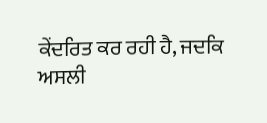ਕੇਂਦਰਿਤ ਕਰ ਰਹੀ ਹੈ, ਜਦਕਿ ਅਸਲੀ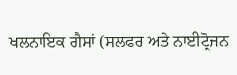ਖਲਨਾਇਕ ਗੈਸਾਂ (ਸਲਫਰ ਅਤੇ ਨਾਈਟ੍ਰੋਜਨ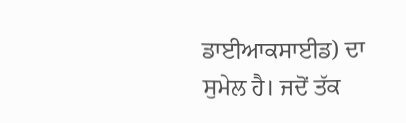ਡਾਈਆਕਸਾਈਡ) ਦਾ ਸੁਮੇਲ ਹੈ। ਜਦੋਂ ਤੱਕ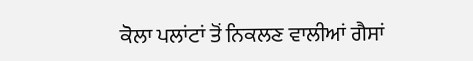ਕੋਲਾ ਪਲਾਂਟਾਂ ਤੋਂ ਨਿਕਲਣ ਵਾਲੀਆਂ ਗੈਸਾਂ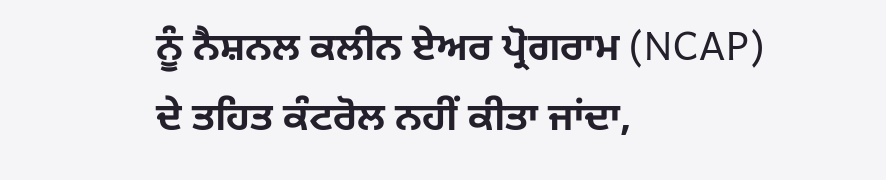ਨੂੰ ਨੈਸ਼ਨਲ ਕਲੀਨ ਏਅਰ ਪ੍ਰੋਗਰਾਮ (NCAP) ਦੇ ਤਹਿਤ ਕੰਟਰੋਲ ਨਹੀਂ ਕੀਤਾ ਜਾਂਦਾ,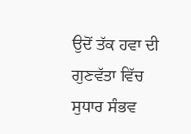ਉਦੋਂ ਤੱਕ ਹਵਾ ਦੀ ਗੁਣਵੱਤਾ ਵਿੱਚ ਸੁਧਾਰ ਸੰਭਵ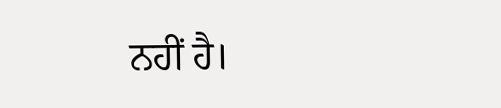ਨਹੀਂ ਹੈ।